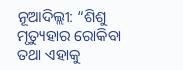ନୂଆଦିଲ୍ଲୀ: “ଶିଶୁ ମୃତ୍ୟୁହାର ରୋକିବା ତଥା ଏହାକୁ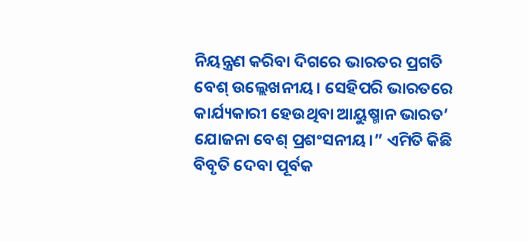ନିୟନ୍ତ୍ରଣ କରିବା ଦିଗରେ ଭାରତର ପ୍ରଗତି ବେଶ୍ ଉଲ୍ଲେଖନୀୟ। ସେହିପରି ଭାରତରେ କାର୍ଯ୍ୟକାରୀ ହେଉଥିବା ଆୟୁଷ୍ମାନ ଭାରତ’ ଯୋଜନା ବେଶ୍ ପ୍ରଶଂସନୀୟ।” ଏମିତି କିଛି ବିବୃତି ଦେବା ପୂର୍ବକ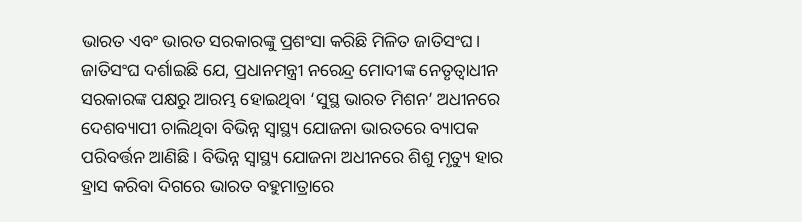ଭାରତ ଏବଂ ଭାରତ ସରକାରଙ୍କୁ ପ୍ରଶଂସା କରିଛି ମିଳିତ ଜାତିସଂଘ। ଜାତିସଂଘ ଦର୍ଶାଇଛି ଯେ, ପ୍ରଧାନମନ୍ତ୍ରୀ ନରେନ୍ଦ୍ର ମୋଦୀଙ୍କ ନେତୃତ୍ୱାଧୀନ ସରକାରଙ୍କ ପକ୍ଷରୁ ଆରମ୍ଭ ହୋଇଥିବା ‘ସୁସ୍ଥ ଭାରତ ମିଶନ’ ଅଧୀନରେ ଦେଶବ୍ୟାପୀ ଚାଲିଥିବା ବିଭିନ୍ନ ସ୍ୱାସ୍ଥ୍ୟ ଯୋଜନା ଭାରତରେ ବ୍ୟାପକ ପରିବର୍ତ୍ତନ ଆଣିଛି। ବିଭିନ୍ନ ସ୍ୱାସ୍ଥ୍ୟ ଯୋଜନା ଅଧୀନରେ ଶିଶୁ ମୃତ୍ୟୁ ହାର ହ୍ରାସ କରିବା ଦିଗରେ ଭାରତ ବହୁମାତ୍ରାରେ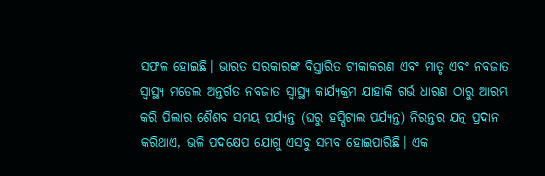ସଫଳ ହୋଇଛି। ଭାରତ ସରକାରଙ୍କ ବିସ୍ତାରିତ ଟୀକାକରଣ ଏବଂ ମାତୃ ଏବଂ ନବଜାତ ସ୍ୱାସ୍ଥ୍ୟ ମଡେଲ ଅନ୍ତର୍ଗତ ନବଜାତ ସ୍ୱାସ୍ଥ୍ୟ କାର୍ଯ୍ୟକ୍ରମ ଯାହାକି ଗର୍ଭ ଧାରଣ ଠାରୁ ଆରମ୍ଭ କରି ପିଲାର ଶୈଶବ ସମୟ ପର୍ଯ୍ୟନ୍ତ (ଘରୁ ହସ୍ପିଟାଲ ପର୍ଯ୍ୟନ୍ତ) ନିରନ୍ତର ଯତ୍ନ ପ୍ରଦାନ କରିଥାଏ, ଭଳି ପଦକ୍ଷେପ ଯୋଗୁ ଏସବୁ ସମ୍ଭବ ହୋଇପାରିଛି। ଏକ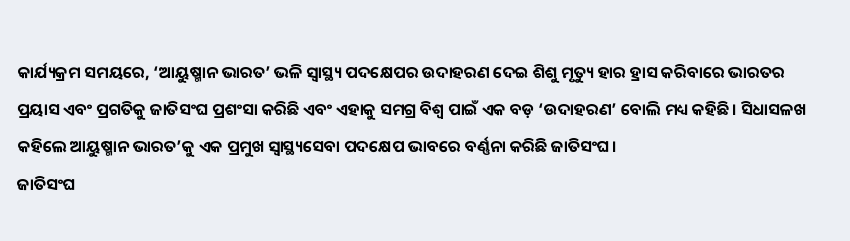କାର୍ଯ୍ୟକ୍ରମ ସମୟରେ, ‘ଆୟୁଷ୍ମାନ ଭାରତ’ ଭଳି ସ୍ୱାସ୍ଥ୍ୟ ପଦକ୍ଷେପର ଉଦାହରଣ ଦେଇ ଶିଶୁ ମୃତ୍ୟୁ ହାର ହ୍ରାସ କରିବାରେ ଭାରତର ପ୍ରୟାସ ଏବଂ ପ୍ରଗତିକୁ ଜାତିସଂଘ ପ୍ରଶଂସା କରିଛି ଏବଂ ଏହାକୁ ସମଗ୍ର ବିଶ୍ୱ ପାଇଁ ଏକ ବଡ଼ ‘ଉଦାହରଣ’ ବୋଲି ମଧ୍ୟ କହିଛି। ସିଧାସଳଖ କହିଲେ ଆୟୁଷ୍ମାନ ଭାରତ’କୁ ଏକ ପ୍ରମୁଖ ସ୍ୱାସ୍ଥ୍ୟସେବା ପଦକ୍ଷେପ ଭାବରେ ବର୍ଣ୍ଣନା କରିଛି ଜାତିସଂଘ।
ଜାତିସଂଘ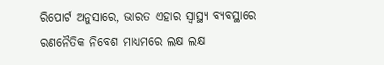ରିପୋର୍ଟ ଅନୁସାରେ, ଭାରତ ଏହାର ସ୍ୱାସ୍ଥ୍ୟ ବ୍ୟବସ୍ଥାରେ ରଣନୈତିକ ନିବେଶ ମାଧ୍ୟମରେ ଲକ୍ଷ ଲକ୍ଷ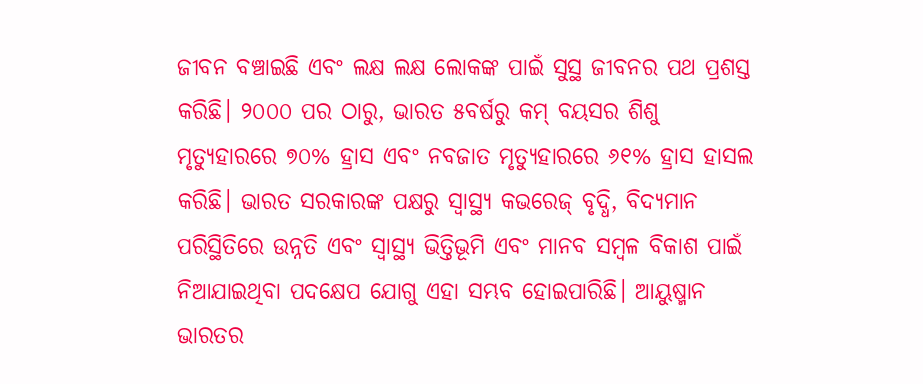ଜୀବନ ବଞ୍ଚାଇଛି ଏବଂ ଲକ୍ଷ ଲକ୍ଷ ଲୋକଙ୍କ ପାଇଁ ସୁସ୍ଥ ଜୀବନର ପଥ ପ୍ରଶସ୍ତ କରିଛି। ୨୦୦୦ ପର ଠାରୁ, ଭାରତ ୫ବର୍ଷରୁ କମ୍ ବୟସର ଶିଶୁ ମୃତ୍ୟୁହାରରେ ୭୦% ହ୍ରାସ ଏବଂ ନବଜାତ ମୃତ୍ୟୁହାରରେ ୬୧% ହ୍ରାସ ହାସଲ କରିଛି। ଭାରତ ସରକାରଙ୍କ ପକ୍ଷରୁ ସ୍ୱାସ୍ଥ୍ୟ କଭରେଜ୍ ବୃଦ୍ଧି, ବିଦ୍ୟମାନ ପରିସ୍ଥିତିରେ ଉନ୍ନତି ଏବଂ ସ୍ୱାସ୍ଥ୍ୟ ଭିତ୍ତିଭୂମି ଏବଂ ମାନବ ସମ୍ବଳ ବିକାଶ ପାଇଁ ନିଆଯାଇଥିବା ପଦକ୍ଷେପ ଯୋଗୁ ଏହା ସମ୍ଭବ ହୋଇପାରିଛି। ଆୟୁଷ୍ମାନ ଭାରତର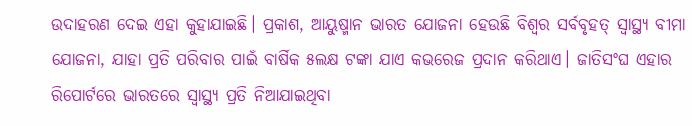ଉଦାହରଣ ଦେଇ ଏହା କୁହାଯାଇଛି। ପ୍ରକାଶ, ଆୟୁଷ୍ମାନ ଭାରତ ଯୋଜନା ହେଉଛି ବିଶ୍ୱର ସର୍ବବୃହତ୍ ସ୍ୱାସ୍ଥ୍ୟ ବୀମା ଯୋଜନା, ଯାହା ପ୍ରତି ପରିବାର ପାଇଁ ବାର୍ଷିକ ୫ଲକ୍ଷ ଟଙ୍କା ଯାଏ କଭରେଜ ପ୍ରଦାନ କରିଥାଏ। ଜାତିସଂଘ ଏହାର ରିପୋର୍ଟରେ ଭାରତରେ ସ୍ୱାସ୍ଥ୍ୟ ପ୍ରତି ନିଆଯାଇଥିବା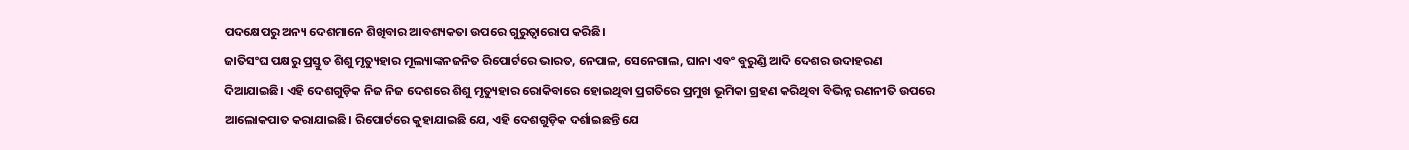ପଦକ୍ଷେପରୁ ଅନ୍ୟ ଦେଶମାନେ ଶିଖିବାର ଆବଶ୍ୟକତା ଉପରେ ଗୁରୁତ୍ୱାରୋପ କରିଛି।
ଜାତିସଂଘ ପକ୍ଷରୁ ପ୍ରସ୍ତୁତ ଶିଶୁ ମୃତ୍ୟୁହାର ମୂଲ୍ୟାଙ୍କନଜନିତ ରିପୋର୍ଟରେ ଭାରତ, ନେପାଳ, ସେନେଗାଲ, ଘାନା ଏବଂ ବୁରୁଣ୍ଡି ଆଦି ଦେଶର ଉଦାହରଣ ଦିଆଯାଇଛି। ଏହି ଦେଶଗୁଡ଼ିକ ନିଜ ନିଜ ଦେଶରେ ଶିଶୁ ମୃତ୍ୟୁହାର ରୋକିବାରେ ହୋଇଥିବା ପ୍ରଗତିରେ ପ୍ରମୁଖ ଭୂମିକା ଗ୍ରହଣ କରିଥିବା ବିଭିନ୍ନ ରଣନୀତି ଉପରେ ଆଲୋକପାତ କରାଯାଇଛି। ରିପୋର୍ଟରେ କୁହାଯାଇଛି ଯେ, ଏହି ଦେଶଗୁଡ଼ିକ ଦର୍ଶାଇଛନ୍ତି ଯେ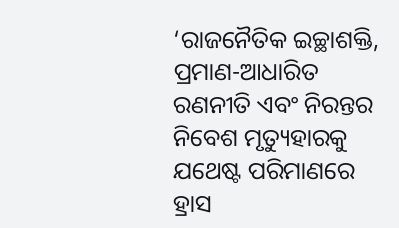‘ରାଜନୈତିକ ଇଚ୍ଛାଶକ୍ତି, ପ୍ରମାଣ-ଆଧାରିତ ରଣନୀତି ଏବଂ ନିରନ୍ତର ନିବେଶ ମୃତ୍ୟୁହାରକୁ ଯଥେଷ୍ଟ ପରିମାଣରେ ହ୍ରାସ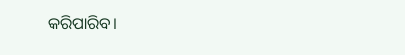କରିପାରିବ।